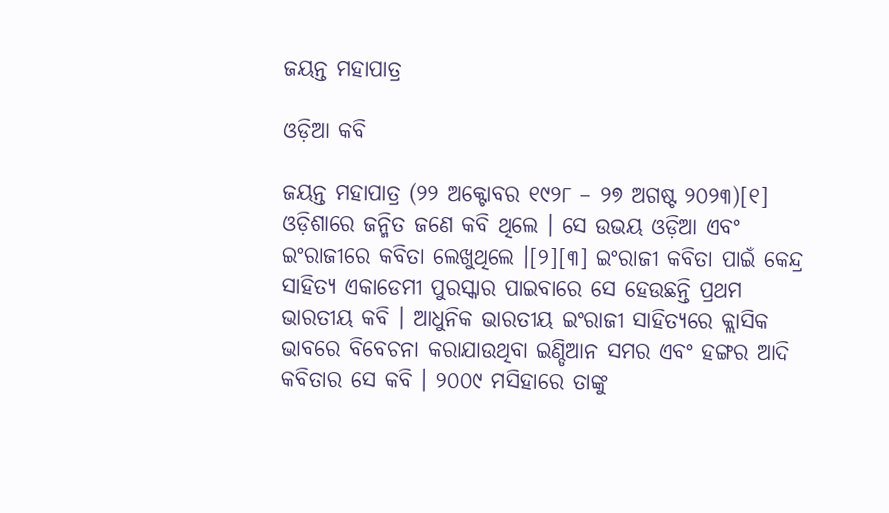ଜୟନ୍ତ ମହାପାତ୍ର

ଓଡ଼ିଆ କବି

ଜୟନ୍ତ ମହାପାତ୍ର (୨୨ ଅକ୍ଟୋବର ୧୯୨୮ – ୨୭ ଅଗଷ୍ଟ ୨୦୨୩)[୧] ଓଡ଼ିଶାରେ ଜନ୍ମିତ ଜଣେ କବି ଥିଲେ । ସେ ଉଭୟ ଓଡ଼ିଆ ଏବଂ ଇଂରାଜୀରେ କବିତା ଲେଖୁଥିଲେ ।[୨][୩] ଇଂରାଜୀ କବିତା ପାଇଁ କେନ୍ଦ୍ର ସାହିତ୍ୟ ଏକାଡେମୀ ପୁରସ୍କାର ପାଇବାରେ ସେ ହେଉଛନ୍ତି ପ୍ରଥମ ଭାରତୀୟ କବି । ଆଧୁନିକ ଭାରତୀୟ ଇଂରାଜୀ ସାହିତ୍ୟରେ କ୍ଲାସିକ ଭାବରେ ବିବେଚନା କରାଯାଉଥିବା ଇଣ୍ଡିଆନ ସମର ଏବଂ ହଙ୍ଗର ଆଦି କବିତାର ସେ କବି । ୨୦୦୯ ମସିହାରେ ତାଙ୍କୁ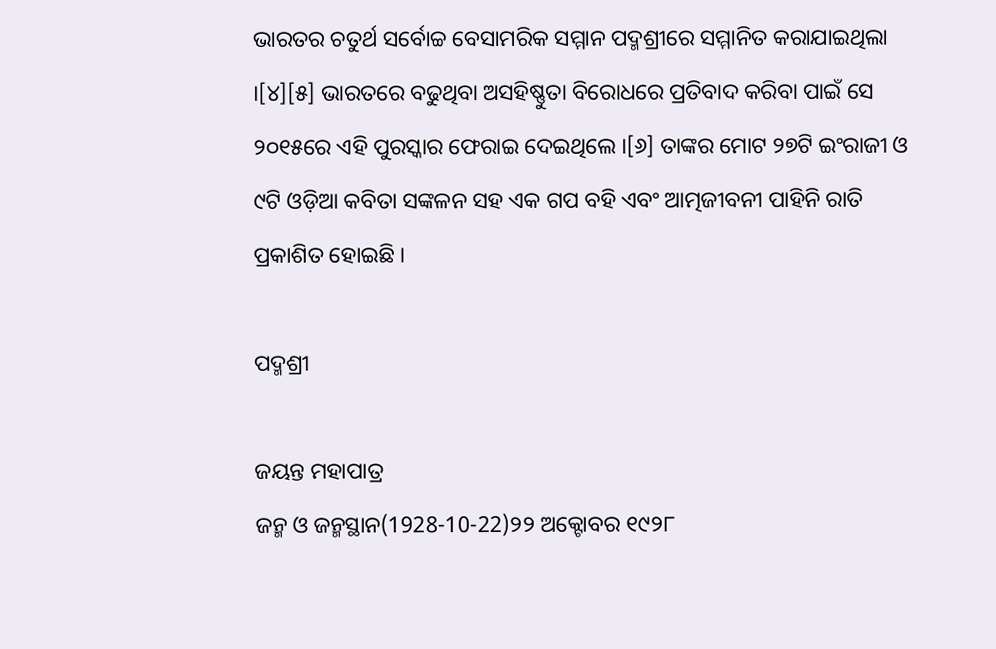ଭାରତର ଚତୁର୍ଥ ସର୍ବୋଚ୍ଚ ବେସାମରିକ ସମ୍ମାନ ପଦ୍ମଶ୍ରୀରେ ସମ୍ମାନିତ କରାଯାଇଥିଲା ।[୪][୫] ଭାରତରେ ବଢୁଥିବା ଅସହିଷ୍ଣୁତା ବିରୋଧରେ ପ୍ରତିବାଦ କରିବା ପାଇଁ ସେ ୨୦୧୫ରେ ଏହି ପୁରସ୍କାର ଫେରାଇ ଦେଇଥିଲେ ।[୬] ତାଙ୍କର ମୋଟ ୨୭ଟି ଇଂରାଜୀ ଓ ୯ଟି ଓଡ଼ିଆ କବିତା ସଙ୍କଳନ ସହ ଏକ ଗପ ବହି ଏବଂ ଆତ୍ମଜୀବନୀ ପାହିନି ରାତି ପ୍ରକାଶିତ ହୋଇଛି ।

ପଦ୍ମଶ୍ରୀ

ଜୟନ୍ତ ମହାପାତ୍ର
ଜନ୍ମ ଓ ଜନ୍ମସ୍ଥାନ(1928-10-22)୨୨ ଅକ୍ଟୋବର ୧୯୨୮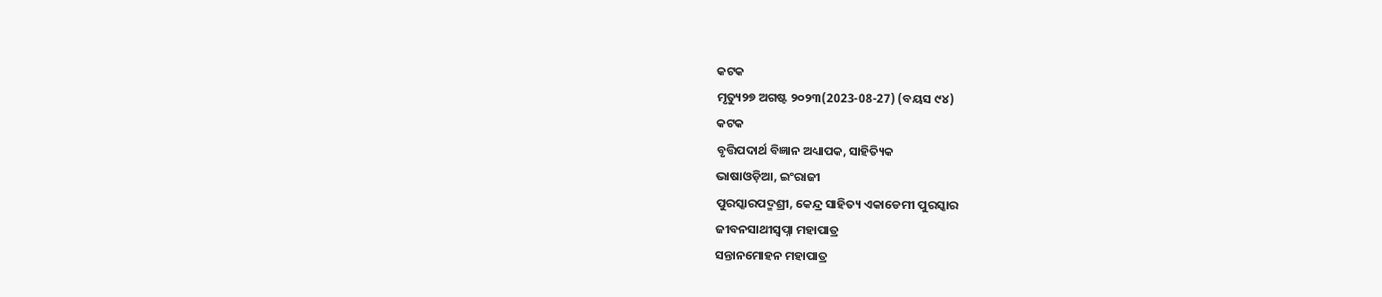କଟକ
ମୃତ୍ୟୁ୨୭ ଅଗଷ୍ଟ ୨୦୨୩(2023-08-27) (ବୟସ ୯୪)
କଟକ
ବୃତ୍ତିପଦାର୍ଥ ବିଜ୍ଞାନ ଅଧ୍ୟାପକ, ସାହିତ୍ୟିକ
ଭାଷାଓଡ଼ିଆ, ଇଂରାଜୀ
ପୁରସ୍କାରପଦ୍ମଶ୍ରୀ, କେନ୍ଦ୍ର ସାହିତ୍ୟ ଏକାଡେମୀ ପୁରସ୍କାର
ଜୀବନସାଥୀସ୍ୱପ୍ନା ମହାପାତ୍ର
ସନ୍ତାନମୋହନ ମହାପାତ୍ର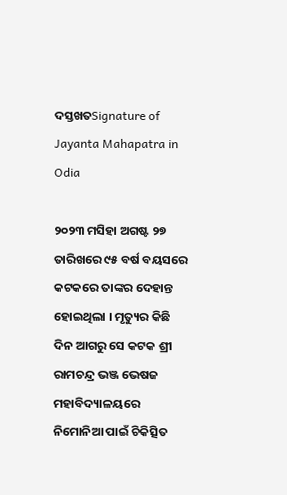ଦସ୍ତଖତSignature of Jayanta Mahapatra in Odia

୨୦୨୩ ମସିହା ଅଗଷ୍ଟ ୨୭ ତାରିଖରେ ୯୫ ବର୍ଷ ବୟସରେ କଟକରେ ତାଙ୍କର ଦେହାନ୍ତ ହୋଇଥିଲା । ମୃତ୍ୟୁର କିଛି ଦିନ ଆଗରୁ ସେ କଟକ ଶ୍ରୀ ରାମଚନ୍ଦ୍ର ଭଞ୍ଜ ଭେଷଜ ମହାବିଦ୍ୟାଳୟରେ ନିମୋନିଆ ପାଇଁ ଚିକିତ୍ସିତ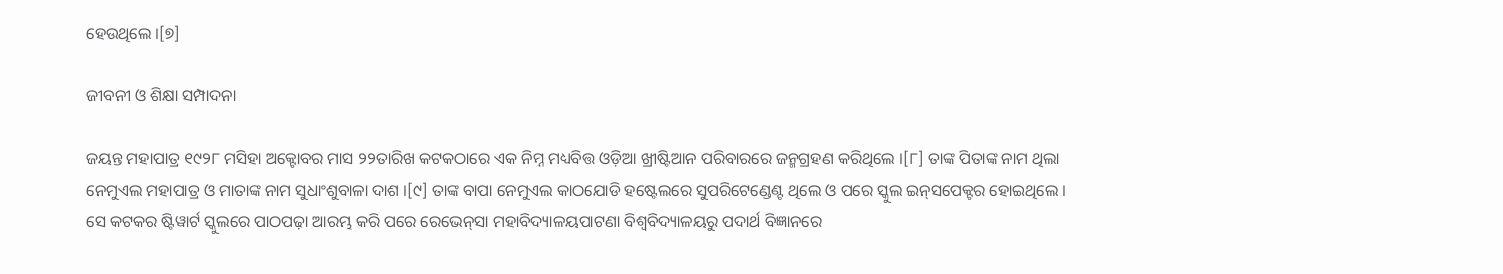ହେଉଥିଲେ ।[୭]

ଜୀବନୀ ଓ ଶିକ୍ଷା ସମ୍ପାଦନା

ଜୟନ୍ତ ମହାପାତ୍ର ୧୯୨୮ ମସିହା ଅକ୍ଟୋବର ମାସ ୨୨ତାରିଖ କଟକଠାରେ ଏକ ନିମ୍ନ ମଧ୍ୟବିତ୍ତ ଓଡ଼ିଆ ଖ୍ରୀଷ୍ଟିଆନ ପରିବାରରେ ଜନ୍ମଗ୍ରହଣ କରିଥିଲେ ।[୮] ତାଙ୍କ ପିତାଙ୍କ ନାମ ଥିଲା ନେମୁଏଲ ମହାପାତ୍ର ଓ ମାତାଙ୍କ ନାମ ସୁଧାଂଶୁବାଳା ଦାଶ ।[୯] ତାଙ୍କ ବାପା ନେମୁଏଲ କାଠଯୋଡି ହଷ୍ଟେଲରେ ସୁପରିଟେଣ୍ଡେଣ୍ଟ ଥିଲେ ଓ ପରେ ସ୍କୁଲ ଇନ୍‌ସପେକ୍ଟର ହୋଇଥିଲେ । ସେ କଟକର ଷ୍ଟିୱାର୍ଟ ସ୍କୁଲରେ ପାଠପଢ଼ା ଆରମ୍ଭ କରି ପରେ ରେଭେନ୍‌ସା ମହାବିଦ୍ୟାଳୟପାଟଣା ବିଶ୍ବବିଦ୍ୟାଳୟରୁ ପଦାର୍ଥ ବିଜ୍ଞାନରେ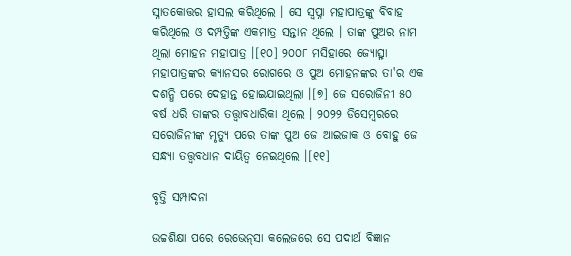ସ୍ନାତକୋତ୍ତର ହାସଲ କରିଥିଲେ । ସେ ସ୍ୱପ୍ନା ମହାପାତ୍ରଙ୍କୁ ବିବାହ କରିଥିଲେ ଓ ଦମ୍ପତ୍ତିଙ୍କ ଏକମାତ୍ର ସନ୍ତାନ ଥିଲେ । ତାଙ୍କ ପୁଅର ନାମ ଥିଲା ମୋହନ ମହାପାତ୍ର ।[୧୦] ୨୦୦୮ ମସିହାରେ ଜ୍ୟୋତ୍ସ୍ନା ମହାପାତ୍ରଙ୍କର କ୍ୟାନସର ରୋଗରେ ଓ ପୁଅ ମୋହନଙ୍କର ତା'ର ଏକ ଦଶନ୍ଧି ପରେ ଦେହାନ୍ତ ହୋଇଯାଇଥିଲା ।[୭] ଜେ ସରୋଜିନୀ ୫୦ ବର୍ଷ ଧରି ତାଙ୍କର ତତ୍ତ୍ୱାବଧାରିକା ଥିଲେ । ୨୦୨୨ ଡିସେମ୍ବରରେ ସରୋଜିନୀଙ୍କ ମୃତ୍ୟୁ ପରେ ତାଙ୍କ ପୁଅ ଜେ ଆଇଜାକ ଓ ବୋହୁ ଜେ ସନ୍ଧ୍ୟା ତତ୍ତ୍ୱବଧାନ ଦାୟିତ୍ୱ ନେଇଥିଲେ ।[୧୧]

ବୃତ୍ତି ସମ୍ପାଦନା

ଉଚ୍ଚଶିକ୍ଷା ପରେ ରେଭେନ୍‌ସା କଲେଜରେ ସେ ପଦାର୍ଥ ବିଜ୍ଞାନ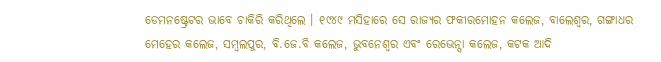ଡେ‌ମନଷ୍ଟ୍ରେଟର ଭାବେ ଚାକିରି କରିଥିଲେ । ୧୯୪୯ ମସିହାରେ ସେ ରାଜ୍ୟର ଫକୀରମୋହନ କଲେଜ, ବାଲେଶ୍ୱର, ଗଙ୍ଗାଧର ମେହେର କଲେଜ, ସମ୍ବଲପୁର, ବି.ଜେ.ବି କଲେଜ, ଭୁବନେଶ୍ୱର ଏବଂ ରେଭେନ୍ସା କଲେଜ, କଟକ ଆଦି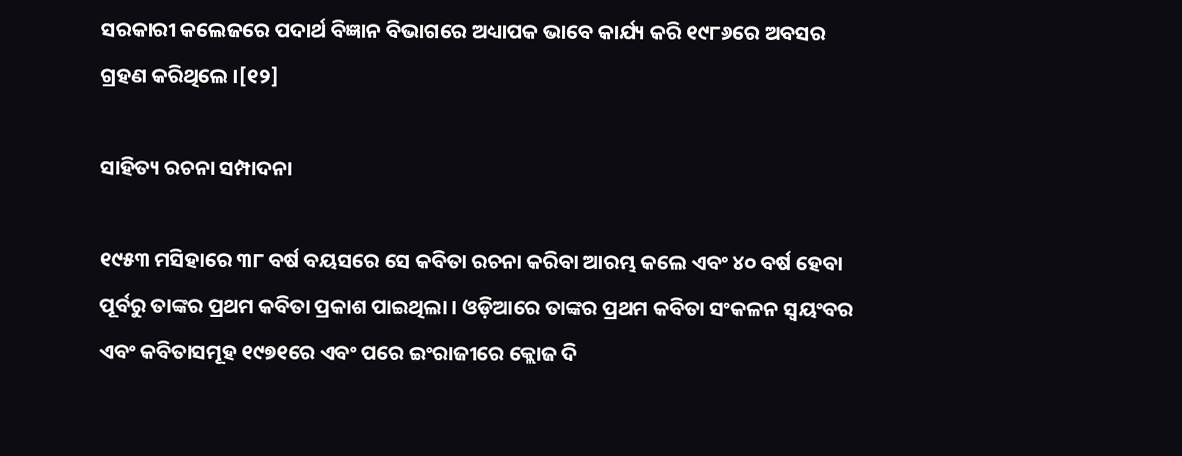ସରକାରୀ କଲେଜରେ ପଦାର୍ଥ ବିଜ୍ଞାନ ବିଭାଗରେ ଅଧ୍ୟାପକ ଭାବେ କାର୍ଯ୍ୟ କରି ୧୯୮୬ରେ ଅବସର ଗ୍ରହଣ କରିଥିଲେ ।[୧୨]

ସାହିତ୍ୟ ରଚନା ସମ୍ପାଦନା

୧୯୫୩ ମସିହାରେ ୩୮ ବର୍ଷ ବୟସରେ ସେ କବିତା ରଚନା କରିବା ଆରମ୍ଭ କଲେ ଏବଂ ୪୦ ବର୍ଷ ହେବା ପୂର୍ବରୁ ତାଙ୍କର ପ୍ରଥମ କବିତା ପ୍ରକାଶ ପାଇଥିଲା । ଓଡ଼ିଆରେ ତାଙ୍କର ପ୍ରଥମ କବିତା ସଂକଳନ ସ୍ୱୟଂବର ଏବଂ କବିତାସମୂହ ୧୯୭୧ରେ ଏବଂ ପରେ ଇଂରାଜୀରେ କ୍ଲୋଜ ଦି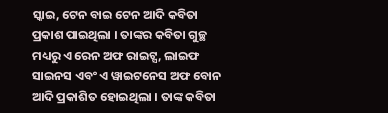ସ୍କାଇ, ଟେନ ବାଇ ଟେନ ଆଦି କବିତା ପ୍ରକାଶ ପାଇଥିଲା । ତାଙ୍କର କବିତା ଗୁଚ୍ଛ ମଧ୍ୟରୁ ଏ ରେନ ଅଫ ରାଇଟ୍ସ, ଲାଇଫ ସାଇନସ ଏବଂ ଏ ୱାଇଟନେସ ଅଫ ବୋନ ଆଦି ପ୍ରକାଶିତ ହୋଇଥିଲା । ତାଙ୍କ କବିତା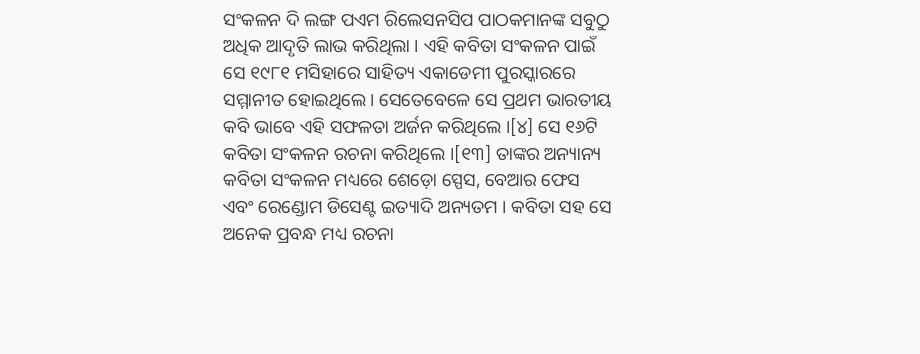ସଂକଳନ ଦି ଲଙ୍ଗ ପଏମ ରିଲେସନସିପ ପାଠକମାନଙ୍କ ସବୁଠୁ ଅଧିକ ଆଦୃତି ଲାଭ କରିଥିଲା । ଏହି କବିତା ସଂକଳନ ପାଇଁ ସେ ୧୯୮୧ ମସିହାରେ ସାହିତ୍ୟ ଏକାଡେମୀ ପୁରସ୍କାରରେ ସମ୍ମାନୀତ ହୋଇଥିଲେ । ସେତେବେଳେ ସେ ପ୍ରଥମ ଭାରତୀୟ କବି ଭାବେ ଏହି ସଫଳତା ଅର୍ଜନ କରିଥିଲେ ।[୪] ସେ ୧୬ଟି କବିତା ସଂକଳନ ରଚନା କରିଥିଲେ ।[୧୩] ତାଙ୍କର ଅନ୍ୟାନ୍ୟ କବିତା ସଂକଳନ ମଧ୍ୟରେ ଶେଡ଼ୋ ସ୍ପେସ, ବେଆର ଫେସ ଏବଂ ରେଣ୍ଡୋମ ଡିସେଣ୍ଟ ଇତ୍ୟାଦି ଅନ୍ୟତମ । କବିତା ସହ ସେ ଅନେକ ପ୍ରବନ୍ଧ ମଧ୍ୟ ରଚନା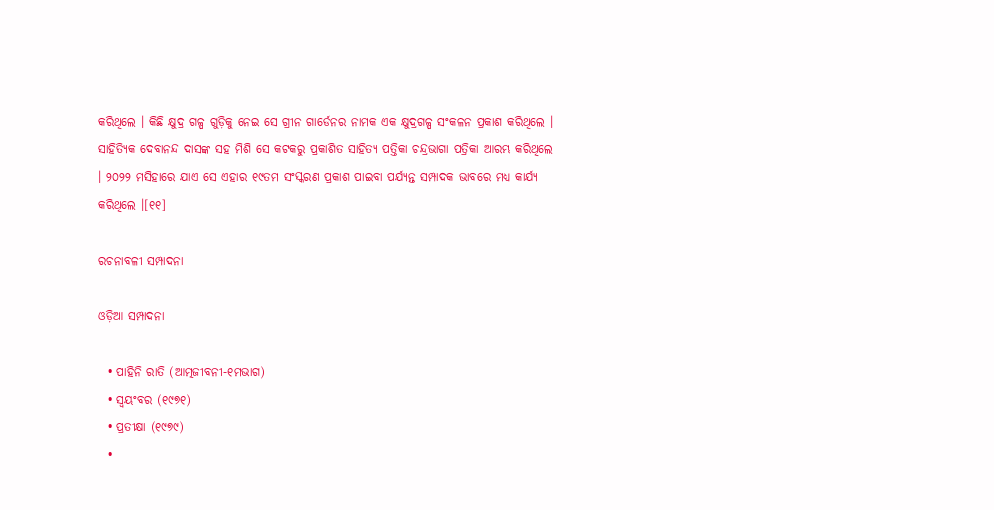କରିଥିଲେ । କିଛି କ୍ଷୁଦ୍ର ଗଳ୍ପ ଗୁଡ଼ିକୁ ନେଇ ସେ ଗ୍ରୀନ ଗାର୍ଡେନର ନାମକ ଏକ କ୍ଷୁଦ୍ରଗଳ୍ପ ସଂକଳନ ପ୍ରକାଶ କରିଥିଲେ । ସାହିତ୍ୟିକ ଦେବାନନ୍ଦ ଦାସଙ୍କ ସହ ମିଶି ସେ କଟକରୁ ପ୍ରକାଶିତ ସାହିତ୍ୟ ପତ୍ତିକା ଚନ୍ଦ୍ରଭାଗା ପତ୍ରିକା ଆରମ୍ଭ କରିଥିଲେ । ୨୦୨୨ ମସିହାରେ ଯାଏ ସେ ଏହାର ୧୯ତମ ସଂସ୍କରଣ ପ୍ରକାଶ ପାଇବା ପର୍ଯ୍ୟନ୍ତ ସମ୍ପାଦକ ଭାବରେ ମଧ୍ୟ କାର୍ଯ୍ୟ କରିଥିଲେ ।[୧୧]

ରଚନାବଳୀ ସମ୍ପାଦନା

ଓଡ଼ିଆ ସମ୍ପାଦନା

  • ପାହିନି ରାତି (ଆତ୍ମଜୀବନୀ-୧ମଭାଗ)
  • ସ୍ୱୟଂବର (୧୯୭୧)
  • ପ୍ରତୀକ୍ଷା (୧୯୭୯)
  •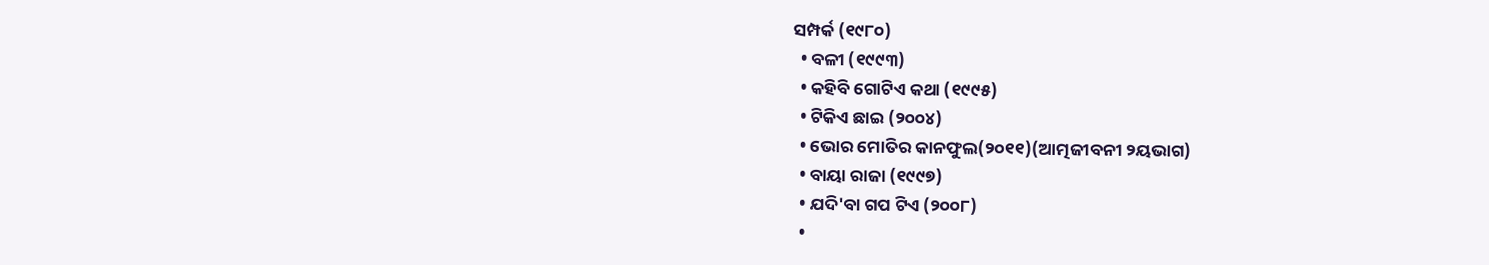ସମ୍ପର୍କ (୧୯୮୦)
  • ବଳୀ (୧୯୯୩)
  • କହିବି ଗୋଟିଏ କଥା (୧୯୯୫)
  • ଟିକିଏ ଛାଇ (୨୦୦୪)
  • ଭୋର ମୋତିର କାନଫୁଲ(୨୦୧୧)(ଆତ୍ମଜୀବନୀ ୨ୟଭାଗ)
  • ବାୟା ରାଜା (୧୯୯୭)
  • ଯଦି'ବା ଗପ ଟିଏ (୨୦୦୮)
  •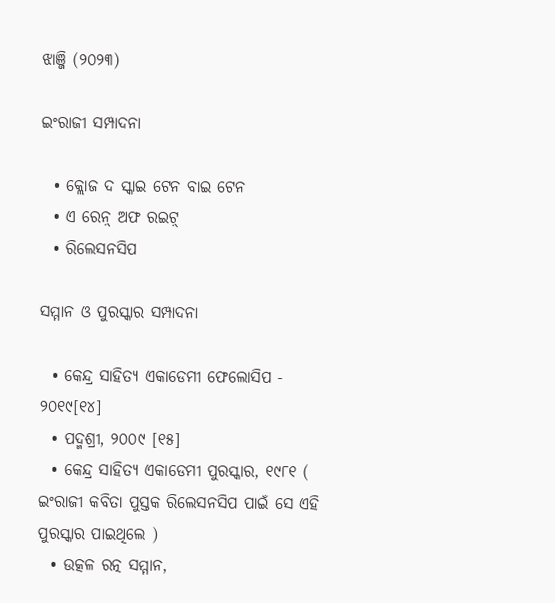ଝାଞ୍ଜି (୨୦୨୩)

ଇଂରାଜୀ ସମ୍ପାଦନା

  • କ୍ଲୋଜ ଦ ସ୍କାଇ ଟେନ ବାଇ ଟେନ
  • ଏ ରେନ଼୍ ଅଫ ରଇଟ଼୍
  • ରିଲେସନସିପ

ସମ୍ମାନ ଓ ପୁରସ୍କାର ସମ୍ପାଦନା

  • କେନ୍ଦ୍ର ସାହିତ୍ୟ ଏକାଡେମୀ ଫେଲୋସିପ - ୨୦୧୯[୧୪]
  • ପଦ୍ମଶ୍ରୀ, ୨୦୦୯ [୧୫]
  • କେନ୍ଦ୍ର ସାହିତ୍ୟ ଏକାଡେମୀ ପୁରସ୍କାର, ୧୯୮୧ ( ଇଂରାଜୀ କବିତା ପୁସ୍ତକ ରିଲେସନସିପ ପାଇଁ ସେ ଏହି ପୁରସ୍କାର ପାଇଥିଲେ )
  • ଉତ୍କଳ ରତ୍ନ ସମ୍ମାନ,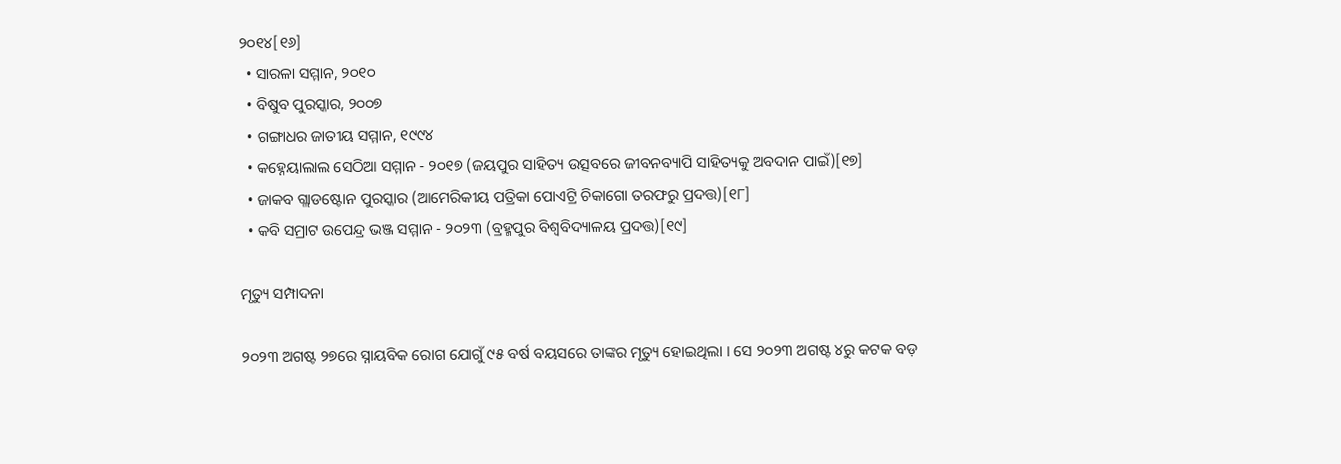୨୦୧୪[୧୬]
  • ସାରଳା ସମ୍ମାନ, ୨୦୧୦
  • ବିଷୁବ ପୁରସ୍କାର, ୨୦୦୭
  • ଗଙ୍ଗାଧର ଜାତୀୟ ସମ୍ମାନ, ୧୯୯୪
  • କହ୍ନେୟାଲାଲ ସେଠିଆ ସମ୍ମାନ - ୨୦୧୭ (ଜୟପୁର ସାହିତ୍ୟ ଉତ୍ସବରେ ଜୀବନବ୍ୟାପି ସାହିତ୍ୟକୁ ଅବଦାନ ପାଇଁ)[୧୭]
  • ଜାକବ ଗ୍ଲାଡଷ୍ଟୋନ ପୁରସ୍କାର (ଆମେରିକୀୟ ପତ୍ରିକା ପୋଏଟ୍ରି ଚିକାଗୋ ତରଫରୁ ପ୍ରଦତ୍ତ)[୧୮]
  • କବି ସମ୍ରାଟ ଉପେନ୍ଦ୍ର ଭଞ୍ଜ ସମ୍ମାନ - ୨୦୨୩ (ବ୍ରହ୍ମପୁର ବିଶ୍ୱବିଦ୍ୟାଳୟ ପ୍ରଦତ୍ତ)[୧୯]

ମୃତ୍ୟୁ ସମ୍ପାଦନା

୨୦୨୩ ଅଗଷ୍ଟ ୨୭ରେ ସ୍ନାୟବିକ ରୋଗ ଯୋଗୁଁ ୯୫ ବର୍ଷ ବୟସରେ ତାଙ୍କର ମୃତ୍ୟୁ ହୋଇଥିଲା । ସେ ୨୦୨୩ ଅଗଷ୍ଟ ୪ରୁ କଟକ ବଡ଼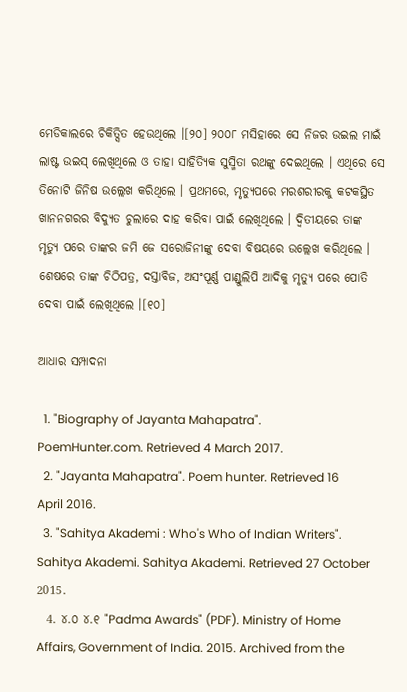ମେଡିକାଲରେ ଚିକିତ୍ସିତ ହେଉଥିଲେ ।[୨୦] ୨୦୦୮ ମସିହାରେ ସେ ନିଜର ଉଇଲ ମାଇଁ ଲାଷ୍ଟ ଉଇସ୍‌ ଲେଖିଥିଲେ ଓ ତାହା ସାହିତ୍ୟିକ ସୁସ୍ମିତା ରଥଙ୍କୁ ଦେଇଥିଲେ । ଏଥିରେ ସେ ତିନୋଟି ଜିନିଷ ଉଲ୍ଲେଖ କରିଥିଲେ । ପ୍ରଥମରେ, ମୃତ୍ୟୁପରେ ମରଶରୀରକୁ କଟକସ୍ଥିତ ଖାନନଗରର ବିଦ୍ୟୁତ ଚୁଲାରେ ଦାହ କରିବା ପାଇଁ ଲେଖିଥିଲେ । ଦ୍ୱିତୀୟରେ ତାଙ୍କ ମୃତ୍ୟୁ ପରେ ତାଙ୍କର ଜମି ଜେ ସରୋଜିନୀଙ୍କୁ ଦେବା ବିଷୟରେ ଉଲ୍ଲେଖ କରିଥିଲେ । ଶେଷରେ ତାଙ୍କ ଚିଠିପତ୍ର, ଦସ୍ତାବିଜ, ଅସଂପୂର୍ଣ୍ଣ ପାଣ୍ଡୁଲିପି ଆଦିକୁ ମୃତ୍ୟୁ ପରେ ପୋତି ଦେବା ପାଇଁ ଲେଖିଥିଲେ ।[୧୦]

ଆଧାର ସମ୍ପାଦନା

  1. "Biography of Jayanta Mahapatra". PoemHunter.com. Retrieved 4 March 2017.
  2. "Jayanta Mahapatra". Poem hunter. Retrieved 16 April 2016.
  3. "Sahitya Akademi : Who's Who of Indian Writers". Sahitya Akademi. Sahitya Akademi. Retrieved 27 October 2015.
  4. ୪.୦ ୪.୧ "Padma Awards" (PDF). Ministry of Home Affairs, Government of India. 2015. Archived from the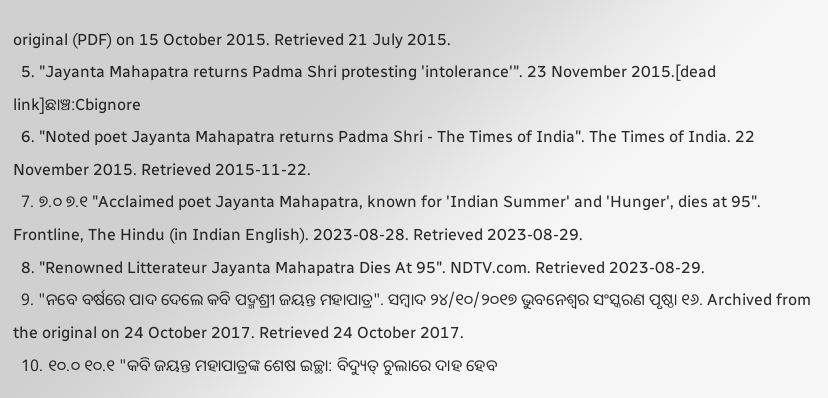original (PDF) on 15 October 2015. Retrieved 21 July 2015.
  5. "Jayanta Mahapatra returns Padma Shri protesting 'intolerance'". 23 November 2015.[dead link]ଛାଞ୍ଚ:Cbignore
  6. "Noted poet Jayanta Mahapatra returns Padma Shri - The Times of India". The Times of India. 22 November 2015. Retrieved 2015-11-22.
  7. ୭.୦ ୭.୧ "Acclaimed poet Jayanta Mahapatra, known for 'Indian Summer' and 'Hunger', dies at 95". Frontline, The Hindu (in Indian English). 2023-08-28. Retrieved 2023-08-29.
  8. "Renowned Litterateur Jayanta Mahapatra Dies At 95". NDTV.com. Retrieved 2023-08-29.
  9. "ନବେ ବର୍ଷରେ ପାଦ ଦେଲେ କବି ପଦ୍ମଶ୍ରୀ ଜୟନ୍ତ ମହାପାତ୍ର". ସମ୍ବାଦ ୨୪/୧୦/୨୦୧୭ ଭୁବନେଶ୍ୱର ସଂସ୍କରଣ ପୃଷ୍ଠା ୧୬. Archived from the original on 24 October 2017. Retrieved 24 October 2017.
  10. ୧୦.୦ ୧୦.୧ "କବି ଜୟନ୍ତ ମହାପାତ୍ରଙ୍କ ଶେଷ ଇଚ୍ଛା: ବିଦ୍ୟୁତ୍‌ ଚୁଲାରେ ଦାହ ହେବ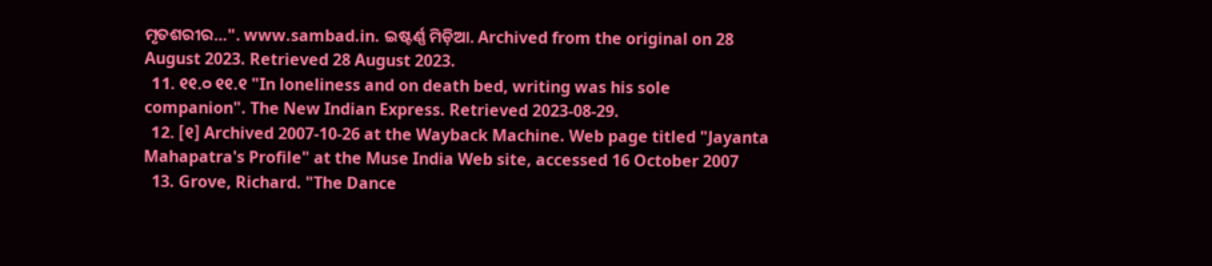ମୃତଶରୀର…". www.sambad.in. ଇଷ୍ଟର୍ଣ୍ଣ ମିଡ଼ିଆ. Archived from the original on 28 August 2023. Retrieved 28 August 2023.
  11. ୧୧.୦ ୧୧.୧ "In loneliness and on death bed, writing was his sole companion". The New Indian Express. Retrieved 2023-08-29.
  12. [୧] Archived 2007-10-26 at the Wayback Machine. Web page titled "Jayanta Mahapatra's Profile" at the Muse India Web site, accessed 16 October 2007
  13. Grove, Richard. "The Dance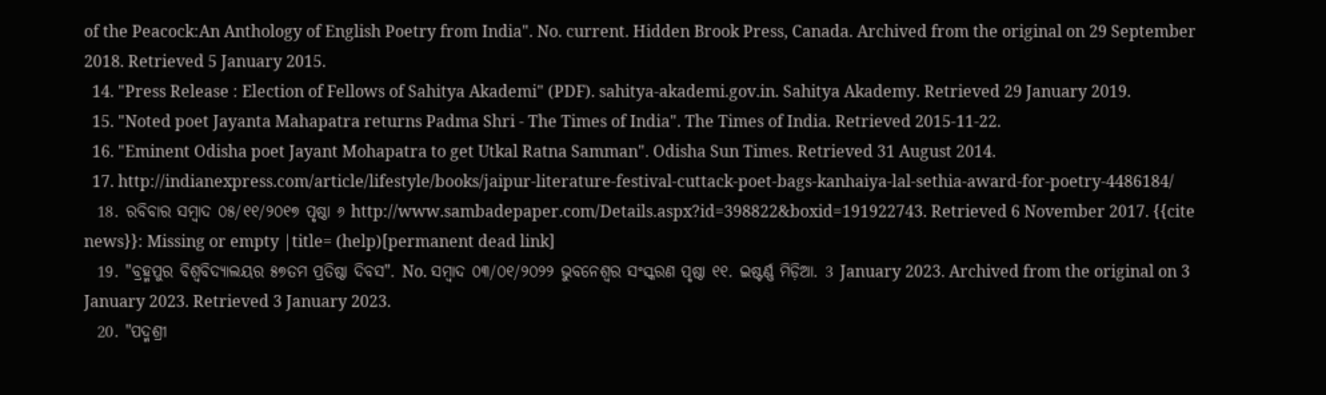of the Peacock:An Anthology of English Poetry from India". No. current. Hidden Brook Press, Canada. Archived from the original on 29 September 2018. Retrieved 5 January 2015.
  14. "Press Release : Election of Fellows of Sahitya Akademi" (PDF). sahitya-akademi.gov.in. Sahitya Akademy. Retrieved 29 January 2019.
  15. "Noted poet Jayanta Mahapatra returns Padma Shri - The Times of India". The Times of India. Retrieved 2015-11-22.
  16. "Eminent Odisha poet Jayant Mohapatra to get Utkal Ratna Samman". Odisha Sun Times. Retrieved 31 August 2014.
  17. http://indianexpress.com/article/lifestyle/books/jaipur-literature-festival-cuttack-poet-bags-kanhaiya-lal-sethia-award-for-poetry-4486184/
  18. ରବିବାର ସମ୍ବାଦ ୦୫/୧୧/୨୦୧୭ ପୃଷ୍ଠା ୬ http://www.sambadepaper.com/Details.aspx?id=398822&boxid=191922743. Retrieved 6 November 2017. {{cite news}}: Missing or empty |title= (help)[permanent dead link]
  19. "ବ୍ରହ୍ମପୁର ବିଶ୍ୱବିଦ୍ୟାଲୟର ୫୭ତମ ପ୍ରତିଷ୍ଠା ଦିବସ". No. ସମ୍ବାଦ ୦୩/୦୧/୨୦୨୨ ଭୁବନେଶ୍ୱର ସଂସ୍କରଣ ପୃଷ୍ଠା ୧୧. ଇଷ୍ଟର୍ଣ୍ଣ ମିଡ଼ିଆ. 3 January 2023. Archived from the original on 3 January 2023. Retrieved 3 January 2023.
  20. "ପଦ୍ମଶ୍ରୀ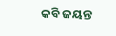କବି ଜୟନ୍ତ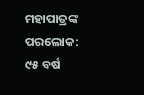ମହାପାତ୍ରଙ୍କ ପରଲୋକ: ୯୫ ବର୍ଷ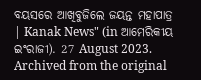ବୟସରେ ଆଖିବୁଜିଲେ ଜୟନ୍ତ ମହାପାତ୍ର | Kanak News" (in ଆମେରିକୀୟ ଇଂରାଜୀ). 27 August 2023. Archived from the original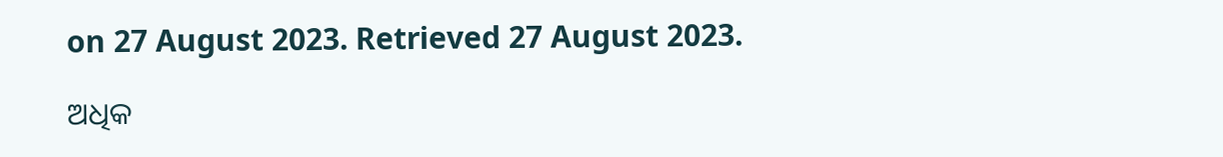on 27 August 2023. Retrieved 27 August 2023.

ଅଧିକ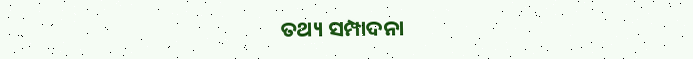ତଥ୍ୟ ସମ୍ପାଦନା